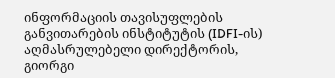ინფორმაციის თავისუფლების განვითარების ინსტიტუტის (IDFI-ის) აღმასრულებელი დირექტორის, გიორგი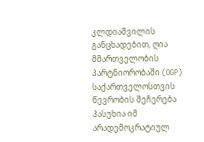კლდიაშვილის განცხადებით, ღია მმართველობის პარტნიორობაში (OGP) საქართველოსთვის წევრობის შეჩერება პასუხია იმ არადემოკრატიულ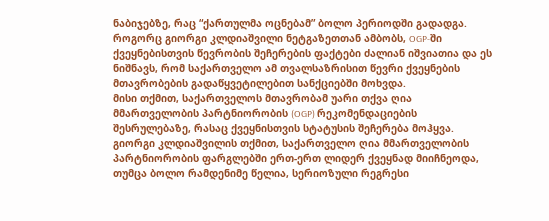ნაბიჯებზე, რაც “ქართულმა ოცნებამ” ბოლო პერიოდში გადადგა.
როგორც გიორგი კლდიაშვილი ნეტგაზეთთან ამბობს, OGP-ში ქვეყნებისთვის წევრობის შეჩერების ფაქტები ძალიან იშვიათია და ეს ნიშნავს, რომ საქართველო ამ თვალსაზრისით წევრი ქვეყნების მთავრობების გადაწყვეტილებით სანქციებში მოხვდა.
მისი თქმით, საქართველოს მთავრობამ უარი თქვა ღია მმართველობის პარტნიორობის (OGP) რეკომენდაციების შესრულებაზე, რასაც ქვეყნისთვის სტატუსის შეჩერება მოჰყვა.
გიორგი კლდიაშვილის თქმით, საქართველო ღია მმართველობის პარტნიორობის ფარგლებში ერთ-ერთ ლიდერ ქვეყნად მიიჩნეოდა, თუმცა ბოლო რამდენიმე წელია, სერიოზული რეგრესი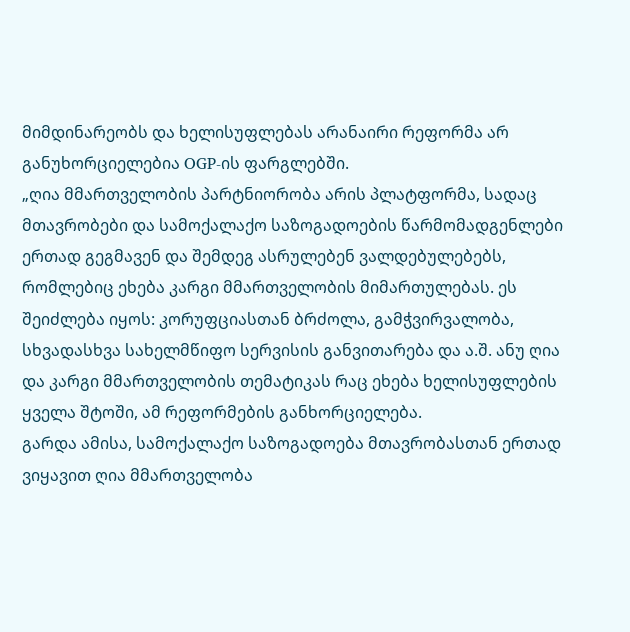მიმდინარეობს და ხელისუფლებას არანაირი რეფორმა არ განუხორციელებია OGP-ის ფარგლებში.
„ღია მმართველობის პარტნიორობა არის პლატფორმა, სადაც მთავრობები და სამოქალაქო საზოგადოების წარმომადგენლები ერთად გეგმავენ და შემდეგ ასრულებენ ვალდებულებებს, რომლებიც ეხება კარგი მმართველობის მიმართულებას. ეს შეიძლება იყოს: კორუფციასთან ბრძოლა, გამჭვირვალობა, სხვადასხვა სახელმწიფო სერვისის განვითარება და ა.შ. ანუ ღია და კარგი მმართველობის თემატიკას რაც ეხება ხელისუფლების ყველა შტოში, ამ რეფორმების განხორციელება.
გარდა ამისა, სამოქალაქო საზოგადოება მთავრობასთან ერთად ვიყავით ღია მმართველობა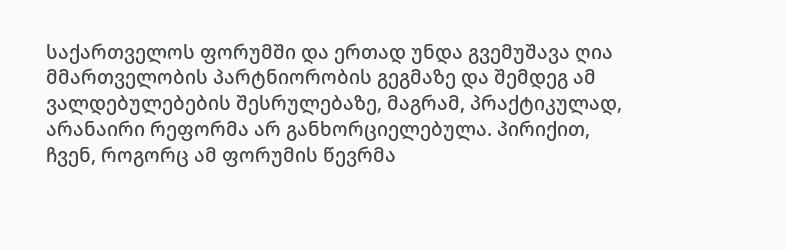საქართველოს ფორუმში და ერთად უნდა გვემუშავა ღია მმართველობის პარტნიორობის გეგმაზე და შემდეგ ამ ვალდებულებების შესრულებაზე, მაგრამ, პრაქტიკულად, არანაირი რეფორმა არ განხორციელებულა. პირიქით, ჩვენ, როგორც ამ ფორუმის წევრმა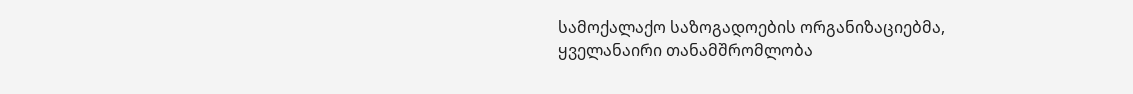სამოქალაქო საზოგადოების ორგანიზაციებმა, ყველანაირი თანამშრომლობა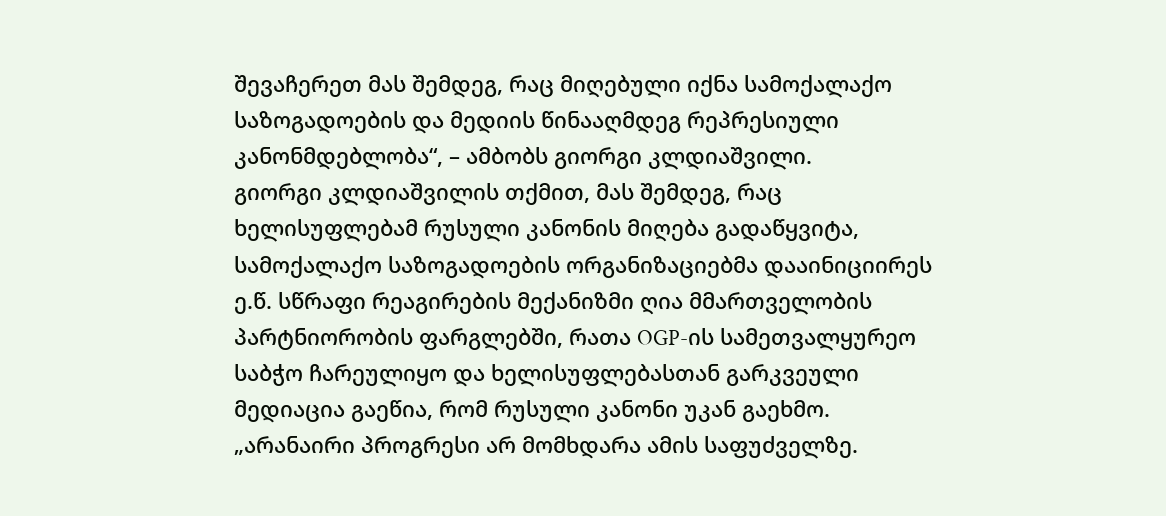შევაჩერეთ მას შემდეგ, რაც მიღებული იქნა სამოქალაქო საზოგადოების და მედიის წინააღმდეგ რეპრესიული კანონმდებლობა“, – ამბობს გიორგი კლდიაშვილი.
გიორგი კლდიაშვილის თქმით, მას შემდეგ, რაც ხელისუფლებამ რუსული კანონის მიღება გადაწყვიტა, სამოქალაქო საზოგადოების ორგანიზაციებმა დააინიციირეს ე.წ. სწრაფი რეაგირების მექანიზმი ღია მმართველობის პარტნიორობის ფარგლებში, რათა OGP-ის სამეთვალყურეო საბჭო ჩარეულიყო და ხელისუფლებასთან გარკვეული მედიაცია გაეწია, რომ რუსული კანონი უკან გაეხმო.
„არანაირი პროგრესი არ მომხდარა ამის საფუძველზე.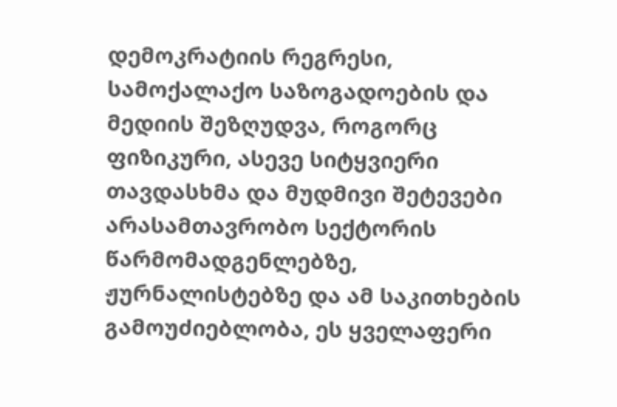დემოკრატიის რეგრესი, სამოქალაქო საზოგადოების და მედიის შეზღუდვა, როგორც ფიზიკური, ასევე სიტყვიერი თავდასხმა და მუდმივი შეტევები არასამთავრობო სექტორის წარმომადგენლებზე, ჟურნალისტებზე და ამ საკითხების გამოუძიებლობა, ეს ყველაფერი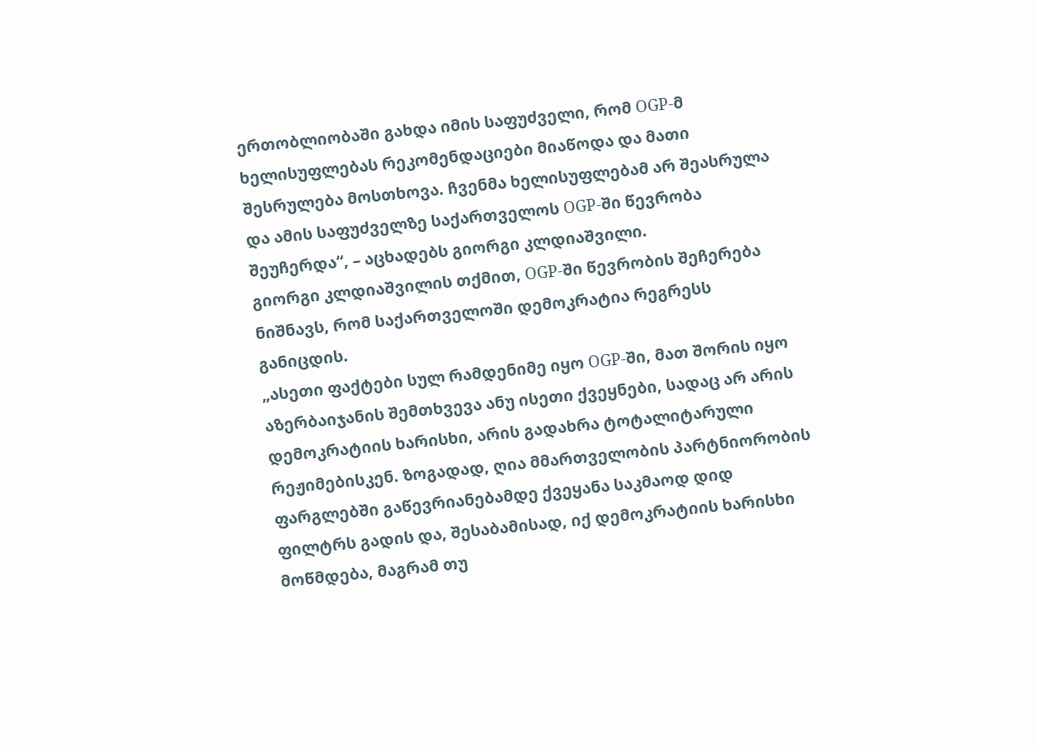ერთობლიობაში გახდა იმის საფუძველი, რომ OGP-მ ხელისუფლებას რეკომენდაციები მიაწოდა და მათი შესრულება მოსთხოვა. ჩვენმა ხელისუფლებამ არ შეასრულა და ამის საფუძველზე საქართველოს OGP-ში წევრობა შეუჩერდა“, – აცხადებს გიორგი კლდიაშვილი.
გიორგი კლდიაშვილის თქმით, OGP-ში წევრობის შეჩერება ნიშნავს, რომ საქართველოში დემოკრატია რეგრესს განიცდის.
„ასეთი ფაქტები სულ რამდენიმე იყო OGP-ში, მათ შორის იყო აზერბაიჯანის შემთხვევა ანუ ისეთი ქვეყნები, სადაც არ არის დემოკრატიის ხარისხი, არის გადახრა ტოტალიტარული რეჟიმებისკენ. ზოგადად, ღია მმართველობის პარტნიორობის ფარგლებში გაწევრიანებამდე ქვეყანა საკმაოდ დიდ ფილტრს გადის და, შესაბამისად, იქ დემოკრატიის ხარისხი მოწმდება, მაგრამ თუ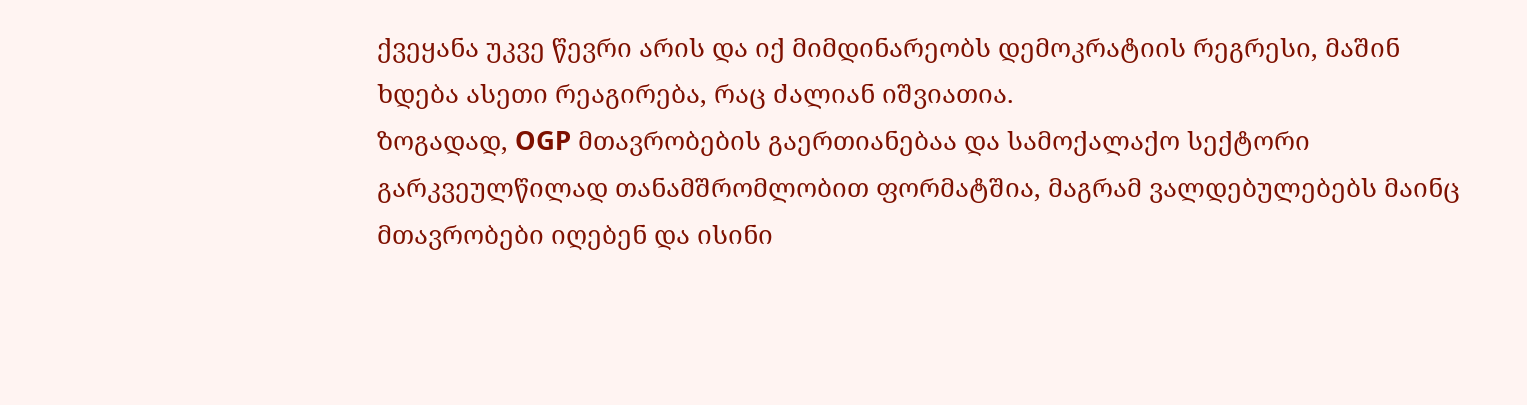ქვეყანა უკვე წევრი არის და იქ მიმდინარეობს დემოკრატიის რეგრესი, მაშინ ხდება ასეთი რეაგირება, რაც ძალიან იშვიათია.
ზოგადად, OGP მთავრობების გაერთიანებაა და სამოქალაქო სექტორი გარკვეულწილად თანამშრომლობით ფორმატშია, მაგრამ ვალდებულებებს მაინც მთავრობები იღებენ და ისინი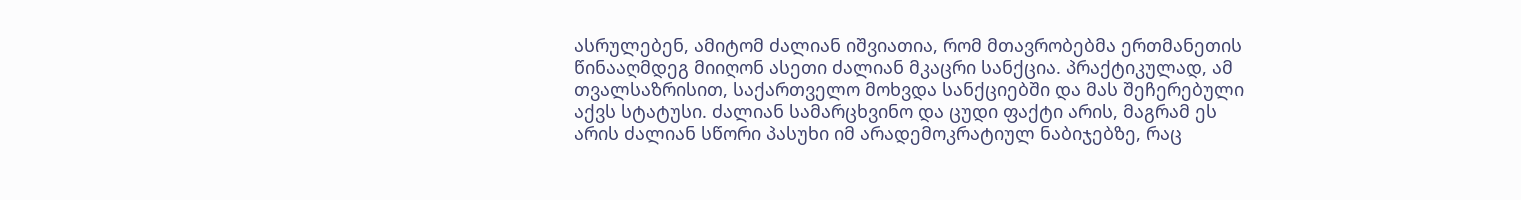ასრულებენ, ამიტომ ძალიან იშვიათია, რომ მთავრობებმა ერთმანეთის წინააღმდეგ მიიღონ ასეთი ძალიან მკაცრი სანქცია. პრაქტიკულად, ამ თვალსაზრისით, საქართველო მოხვდა სანქციებში და მას შეჩერებული აქვს სტატუსი. ძალიან სამარცხვინო და ცუდი ფაქტი არის, მაგრამ ეს არის ძალიან სწორი პასუხი იმ არადემოკრატიულ ნაბიჯებზე, რაც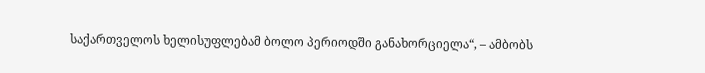საქართველოს ხელისუფლებამ ბოლო პერიოდში განახორციელა“, – ამბობს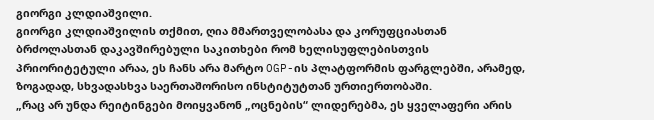გიორგი კლდიაშვილი.
გიორგი კლდიაშვილის თქმით, ღია მმართველობასა და კორუფციასთან ბრძოლასთან დაკავშირებული საკითხები რომ ხელისუფლებისთვის პრიორიტეტული არაა, ეს ჩანს არა მარტო OGP-ის პლატფორმის ფარგლებში, არამედ, ზოგადად, სხვადასხვა საერთაშორისო ინსტიტუტთან ურთიერთობაში.
„რაც არ უნდა რეიტინგები მოიყვანონ „ოცნების“ ლიდერებმა, ეს ყველაფერი არის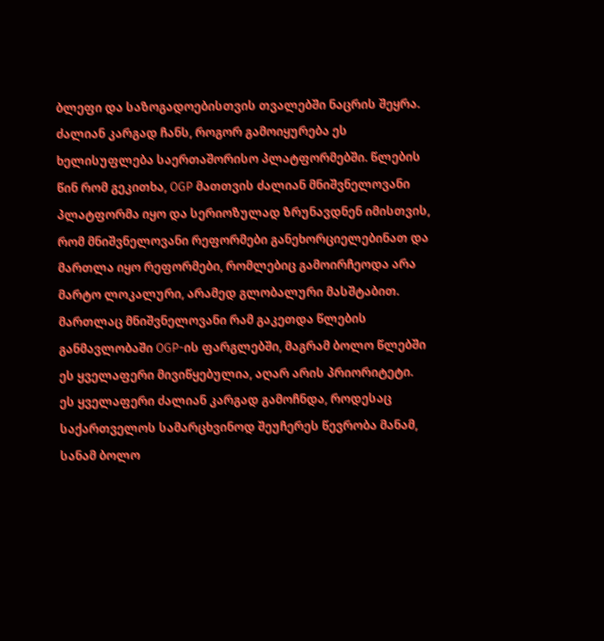ბლეფი და საზოგადოებისთვის თვალებში ნაცრის შეყრა. ძალიან კარგად ჩანს, როგორ გამოიყურება ეს ხელისუფლება საერთაშორისო პლატფორმებში. წლების წინ რომ გეკითხა, OGP მათთვის ძალიან მნიშვნელოვანი პლატფორმა იყო და სერიოზულად ზრუნავდნენ იმისთვის, რომ მნიშვნელოვანი რეფორმები განეხორციელებინათ და მართლა იყო რეფორმები, რომლებიც გამოირჩეოდა არა მარტო ლოკალური, არამედ გლობალური მასშტაბით. მართლაც მნიშვნელოვანი რამ გაკეთდა წლების განმავლობაში OGP-ის ფარგლებში, მაგრამ ბოლო წლებში ეს ყველაფერი მივიწყებულია, აღარ არის პრიორიტეტი.
ეს ყველაფერი ძალიან კარგად გამოჩნდა, როდესაც საქართველოს სამარცხვინოდ შეუჩერეს წევრობა მანამ, სანამ ბოლო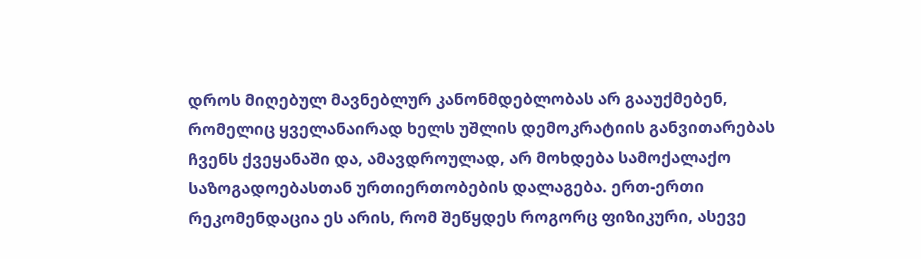დროს მიღებულ მავნებლურ კანონმდებლობას არ გააუქმებენ, რომელიც ყველანაირად ხელს უშლის დემოკრატიის განვითარებას ჩვენს ქვეყანაში და, ამავდროულად, არ მოხდება სამოქალაქო საზოგადოებასთან ურთიერთობების დალაგება. ერთ-ერთი რეკომენდაცია ეს არის, რომ შეწყდეს როგორც ფიზიკური, ასევე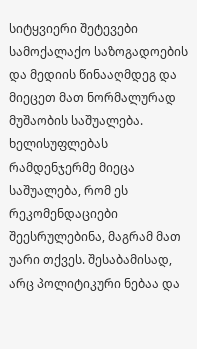სიტყვიერი შეტევები სამოქალაქო საზოგადოების და მედიის წინააღმდეგ და მიეცეთ მათ ნორმალურად მუშაობის საშუალება.
ხელისუფლებას რამდენჯერმე მიეცა საშუალება, რომ ეს რეკომენდაციები შეესრულებინა, მაგრამ მათ უარი თქვეს. შესაბამისად, არც პოლიტიკური ნებაა და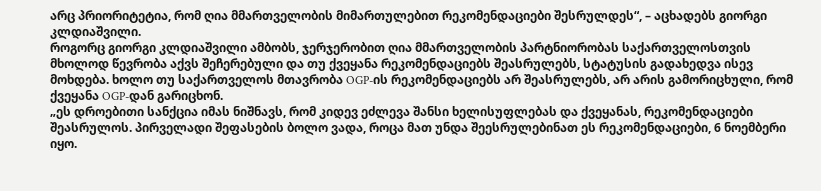არც პრიორიტეტია, რომ ღია მმართველობის მიმართულებით რეკომენდაციები შესრულდეს“, – აცხადებს გიორგი კლდიაშვილი.
როგორც გიორგი კლდიაშვილი ამბობს, ჯერჯერობით ღია მმართველობის პარტნიორობას საქართველოსთვის მხოლოდ წევრობა აქვს შეჩერებული და თუ ქვეყანა რეკომენდაციებს შეასრულებს, სტატუსის გადახედვა ისევ მოხდება. ხოლო თუ საქართველოს მთავრობა OGP-ის რეკომენდაციებს არ შეასრულებს, არ არის გამორიცხული, რომ ქვეყანა OGP-დან გარიცხონ.
„ეს დროებითი სანქცია იმას ნიშნავს, რომ კიდევ ეძლევა შანსი ხელისუფლებას და ქვეყანას, რეკომენდაციები შეასრულოს. პირველადი შეფასების ბოლო ვადა, როცა მათ უნდა შეესრულებინათ ეს რეკომენდაციები, 6 ნოემბერი იყო.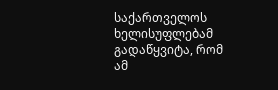საქართველოს ხელისუფლებამ გადაწყვიტა, რომ ამ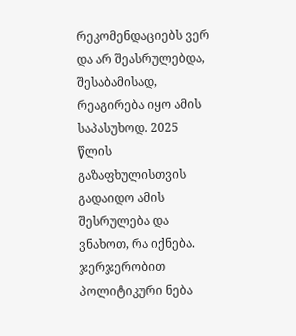რეკომენდაციებს ვერ და არ შეასრულებდა, შესაბამისად, რეაგირება იყო ამის საპასუხოდ. 2025 წლის გაზაფხულისთვის გადაიდო ამის შესრულება და ვნახოთ, რა იქნება.
ჯერჯერობით პოლიტიკური ნება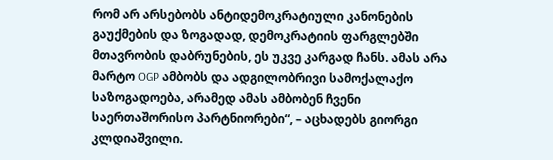რომ არ არსებობს ანტიდემოკრატიული კანონების გაუქმების და ზოგადად, დემოკრატიის ფარგლებში მთავრობის დაბრუნების, ეს უკვე კარგად ჩანს. ამას არა მარტო OGP ამბობს და ადგილობრივი სამოქალაქო საზოგადოება, არამედ ამას ამბობენ ჩვენი საერთაშორისო პარტნიორები“, – აცხადებს გიორგი კლდიაშვილი.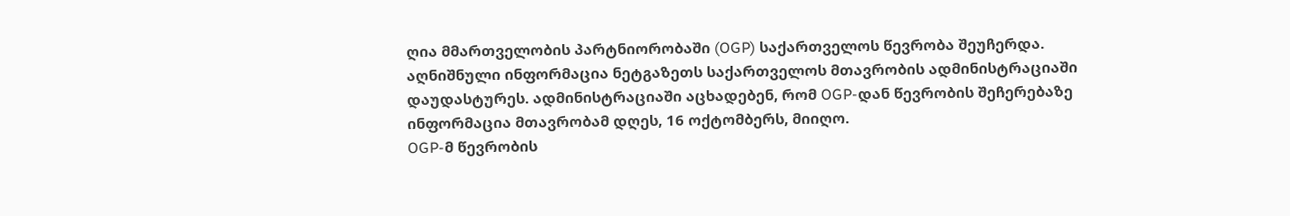ღია მმართველობის პარტნიორობაში (OGP) საქართველოს წევრობა შეუჩერდა.
აღნიშნული ინფორმაცია ნეტგაზეთს საქართველოს მთავრობის ადმინისტრაციაში დაუდასტურეს. ადმინისტრაციაში აცხადებენ, რომ OGP-დან წევრობის შეჩერებაზე ინფორმაცია მთავრობამ დღეს, 16 ოქტომბერს, მიიღო.
OGP-მ წევრობის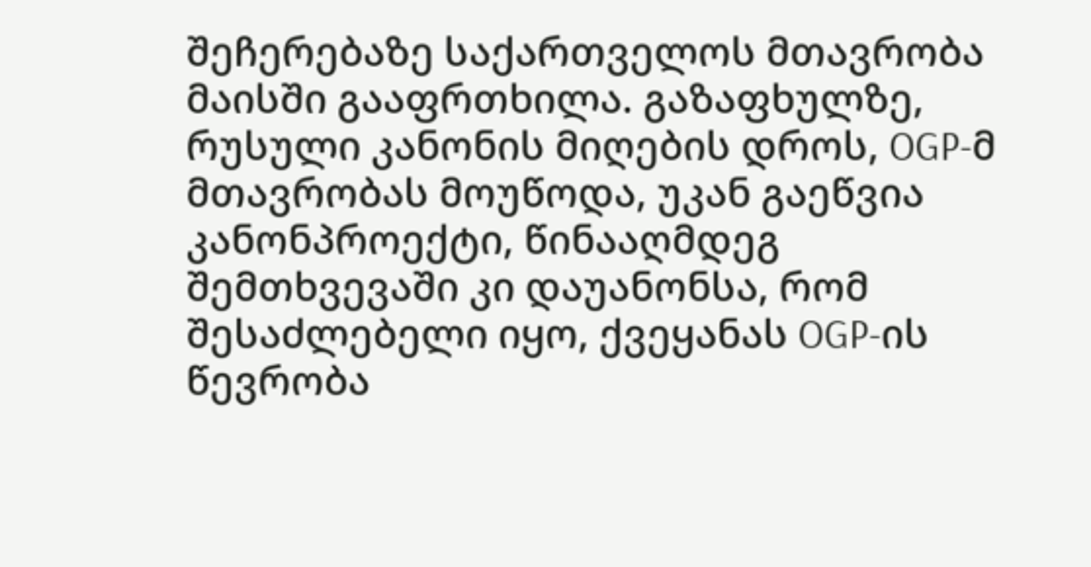შეჩერებაზე საქართველოს მთავრობა მაისში გააფრთხილა. გაზაფხულზე, რუსული კანონის მიღების დროს, OGP-მ მთავრობას მოუწოდა, უკან გაეწვია კანონპროექტი, წინააღმდეგ შემთხვევაში კი დაუანონსა, რომ შესაძლებელი იყო, ქვეყანას OGP-ის წევრობა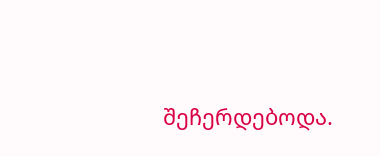შეჩერდებოდა.